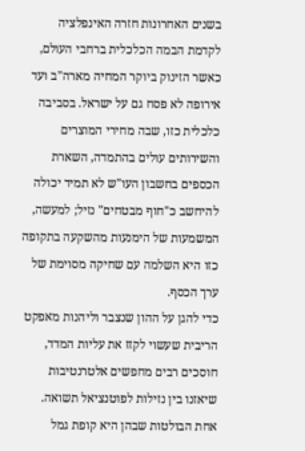בשנים האחרונות חזרה האינפלציה לקדמת הבמה הכלכלית ברחבי העולם, כאשר הזינוק ביוקר המחיה מארה"ב ועד אירופה לא פסח גם על ישראל. בסביבה כלכלית כזו, שבה מחירי המוצרים והשירותים עולים בהתמדה, השארת הכספים בחשבון העו"ש לא תמיד יכולה להיחשב כ"חוף מבטחים" נזיל; למעשה, המשמעות של הימנעות מהשקעה בתקופה כזו היא השלמה עם שחיקה מסוימת של ערך הכסף.
כדי להגן על ההון שנצבר וליהנות מאפקט הריבית שעשוי לקזז את עליות המדד, חוסכים רבים מחפשים אלטרנטיבות שיאזנו בין נזילות לפוטנציאל תשואה. אחת הבולטות שבהן היא קופת גמל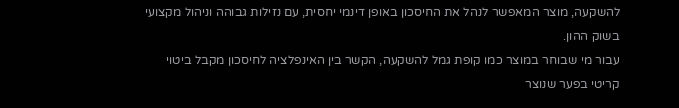להשקעה, מוצר המאפשר לנהל את החיסכון באופן דינמי יחסית, עם נזילות גבוהה וניהול מקצועי בשוק ההון.
עבור מי שבוחר במוצר כמו קופת גמל להשקעה, הקשר בין האינפלציה לחיסכון מקבל ביטוי קריטי בפער שנוצר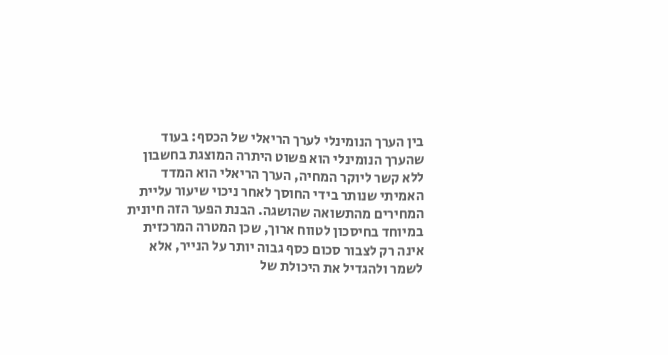בין הערך הנומינלי לערך הריאלי של הכסף: בעוד שהערך הנומינלי הוא פשוט היתרה המוצגת בחשבון ללא קשר ליוקר המחיה, הערך הריאלי הוא המדד האמיתי שנותר בידי החוסך לאחר ניכוי שיעור עליית המחירים מהתשואה שהושגה. הבנת הפער הזה חיונית במיוחד בחיסכון לטווח ארוך, שכן המטרה המרכזית אינה רק לצבור סכום כסף גבוה יותר על הנייר, אלא לשמר ולהגדיל את היכולת של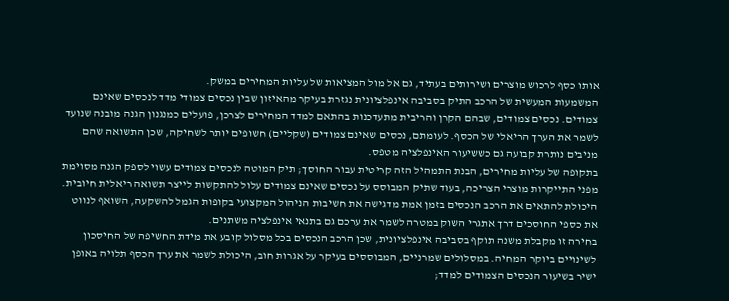אותו כסף לרכוש מוצרים ושירותים בעתיד, גם אל מול המציאות של עליות המחירים במשק.
המשמעות המעשית של הרכב התיק בסביבה אינפלציונית נגזרת בעיקר מהאיזון שבין נכסים צמודי מדד לנכסים שאינם צמודים. נכסים צמודים, שבהם הקרן והריבית מתעדכנות בהתאם למדד המחירים לצרכן, פועלים כמנגנון הגנה מובנה שנועד לשמר את הערך הריאלי של הכסף. לעומתם, נכסים שאינם צמודים (שקליים) חשופים יותר לשחיקה, שכן התשואה שהם מניבים נותרת קבועה גם כששיעור האינפלציה מטפס.
בתקופה של עליות מחירים, הבנת התמהיל הזה קריטית עבור החוסך; תיק המוטה לנכסים צמודים עשוי לספק הגנה מסוימת מפני התייקרות מוצרי הצריכה, בעוד שתיק המבוסס על נכסים שאינם צמודים עלול להתקשות לייצר תשואה ריאלית חיובית. היכולת להתאים את הרכב הנכסים בזמן אמת מדגישה את חשיבות הניהול המקצועי בקופות הגמל להשקעה, השואף לנווט את כספי החוסכים דרך אתגרי השוק במטרה לשמר את ערכם גם בתנאי אינפלציה משתנים.
בחירה זו מקבלת משנה תוקף בסביבה אינפלציונית, שכן הרכב הנכסים בכל מסלול קובע את מידת החשיפה של החיסכון לשינויים ביוקר המחיה. במסלולים שמרניים, המבוססים בעיקר על אגרות חוב, היכולת לשמר את ערך הכסף תלויה באופן ישיר בשיעור הנכסים הצמודים למדד;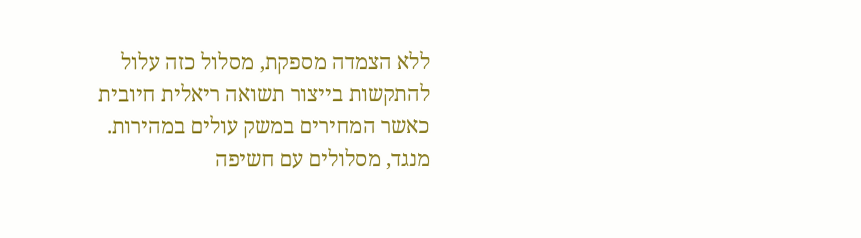ללא הצמדה מספקת, מסלול כזה עלול להתקשות בייצור תשואה ריאלית חיובית כאשר המחירים במשק עולים במהירות.
מנגד, מסלולים עם חשיפה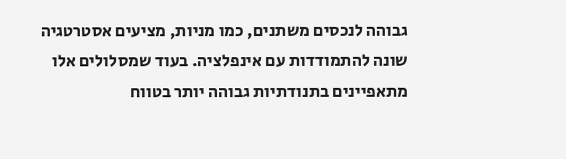גבוהה לנכסים משתנים, כמו מניות, מציעים אסטרטגיה שונה להתמודדות עם אינפלציה. בעוד שמסלולים אלו מתאפיינים בתנודתיות גבוהה יותר בטווח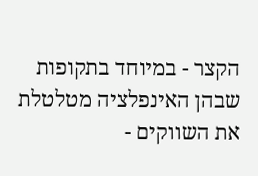הקצר - במיוחד בתקופות שבהן האינפלציה מטלטלת את השווקים -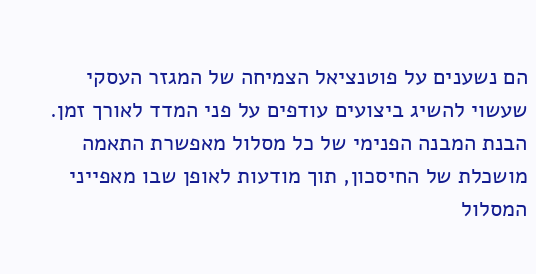הם נשענים על פוטנציאל הצמיחה של המגזר העסקי שעשוי להשיג ביצועים עודפים על פני המדד לאורך זמן. הבנת המבנה הפנימי של כל מסלול מאפשרת התאמה מושכלת של החיסכון, תוך מודעות לאופן שבו מאפייני המסלול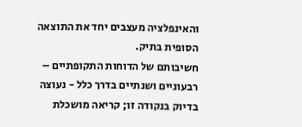והאינפלציה מעצבים יחד את התוצאה הסופית בתיק.
חשיבותם של הדוחות התקופתיים – רבעוניים ושנתיים בדרך כלל - נעוצה בדיוק בנקודה זו; קריאה מושכלת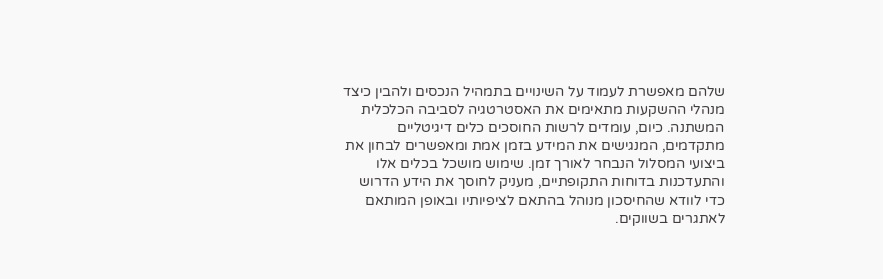שלהם מאפשרת לעמוד על השינויים בתמהיל הנכסים ולהבין כיצד מנהלי ההשקעות מתאימים את האסטרטגיה לסביבה הכלכלית המשתנה. כיום, עומדים לרשות החוסכים כלים דיגיטליים מתקדמים, המנגישים את המידע בזמן אמת ומאפשרים לבחון את ביצועי המסלול הנבחר לאורך זמן. שימוש מושכל בכלים אלו והתעדכנות בדוחות התקופתיים, מעניק לחוסך את הידע הדרוש כדי לוודא שהחיסכון מנוהל בהתאם לציפיותיו ובאופן המותאם לאתגרים בשווקים.